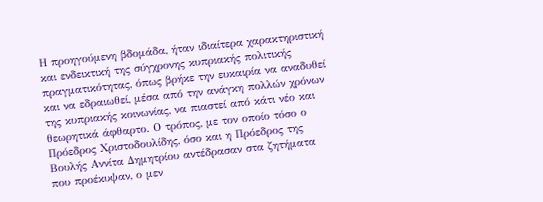Η προηγούμενη βδομάδα, ήταν ιδιαίτερα χαρακτηριστική και ενδεικτική της σύγχρονης κυπριακής πολιτικής πραγματικότητας, όπως βρήκε την ευκαιρία να αναδυθεί και να εδραιωθεί, μέσα από την ανάγκη πολλών χρόνων της κυπριακής κοινωνίας, να πιαστεί από κάτι νέο και θεωρητικά άφθαρτο. Ο τρόπος, με τον οποίο τόσο ο Πρόεδρος Χριστοδουλίδης, όσο και η Πρόεδρος της Βουλής Αννίτα Δημητρίου αντέδρασαν στα ζητήματα που προέκυψαν, ο μεν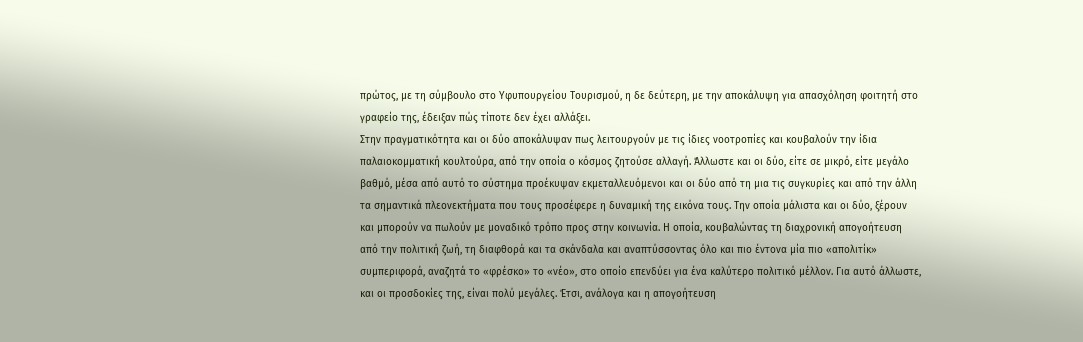πρώτος, με τη σύμβουλο στο Υφυπουργείου Τουρισμού, η δε δεύτερη, με την αποκάλυψη για απασχόληση φοιτητή στο γραφείο της, έδειξαν πώς τίποτε δεν έχει αλλάξει.
Στην πραγματικότητα και οι δύο αποκάλυψαν πως λειτουργούν με τις ίδιες νοοτροπίες και κουβαλούν την ίδια παλαιοκομματική κουλτούρα, από την οποία ο κόσμος ζητούσε αλλαγή. Άλλωστε και οι δύο, είτε σε μικρό, είτε μεγάλο βαθμό, μέσα από αυτό το σύστημα προέκυψαν εκμεταλλευόμενοι και οι δύο από τη μια τις συγκυρίες και από την άλλη τα σημαντικά πλεονεκτήματα που τους προσέφερε η δυναμική της εικόνα τους. Την οποία μάλιστα και οι δύο, ξέρουν και μπορούν να πωλούν με μοναδικό τρόπο προς στην κοινωνία. Η οποία, κουβαλώντας τη διαχρονική απογοήτευση από την πολιτική ζωή, τη διαφθορά και τα σκάνδαλα και αναπτύσσοντας όλο και πιο έντονα μία πιο «απολιτίκ» συμπεριφορά, αναζητά το «φρέσκο» το «νέο», στο οποίο επενδύει για ένα καλύτερο πολιτικό μέλλον. Για αυτό άλλωστε, και οι προσδοκίες της, είναι πολύ μεγάλες. Έτσι, ανάλογα και η απογοήτευση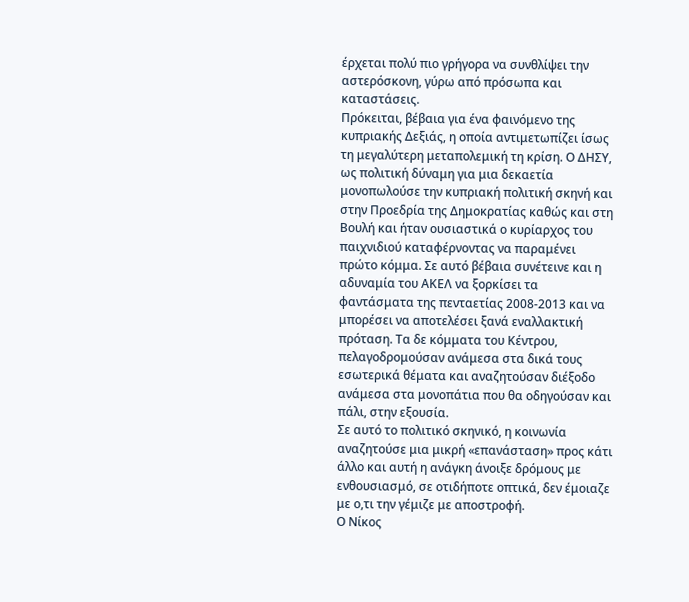έρχεται πολύ πιο γρήγορα να συνθλίψει την αστερόσκονη, γύρω από πρόσωπα και καταστάσεις.
Πρόκειται, βέβαια για ένα φαινόμενο της κυπριακής Δεξιάς, η οποία αντιμετωπίζει ίσως τη μεγαλύτερη μεταπολεμική τη κρίση. Ο ΔΗΣΥ, ως πολιτική δύναμη για μια δεκαετία μονοπωλούσε την κυπριακή πολιτική σκηνή και στην Προεδρία της Δημοκρατίας καθώς και στη Βουλή και ήταν ουσιαστικά ο κυρίαρχος του παιχνιδιού καταφέρνοντας να παραμένει πρώτο κόμμα. Σε αυτό βέβαια συνέτεινε και η αδυναμία του ΑΚΕΛ να ξορκίσει τα φαντάσματα της πενταετίας 2008-2013 και να μπορέσει να αποτελέσει ξανά εναλλακτική πρόταση. Τα δε κόμματα του Κέντρου, πελαγοδρομούσαν ανάμεσα στα δικά τους εσωτερικά θέματα και αναζητούσαν διέξοδο ανάμεσα στα μονοπάτια που θα οδηγούσαν και πάλι, στην εξουσία.
Σε αυτό το πολιτικό σκηνικό, η κοινωνία αναζητούσε μια μικρή «επανάσταση» προς κάτι άλλο και αυτή η ανάγκη άνοιξε δρόμους με ενθουσιασμό, σε οτιδήποτε οπτικά, δεν έμοιαζε με ο,τι την γέμιζε με αποστροφή.
Ο Νίκος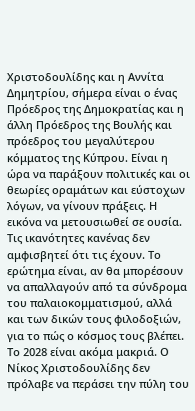Χριστοδουλίδης και η Αννίτα Δημητρίου, σήμερα είναι ο ένας Πρόεδρος της Δημοκρατίας και η άλλη Πρόεδρος της Βουλής και πρόεδρος του μεγαλύτερου κόμματος της Κύπρου. Είναι η ώρα να παράξουν πολιτικές και οι θεωρίες οραμάτων και εύστοχων λόγων, να γίνουν πράξεις. Η εικόνα να μετουσιωθεί σε ουσία. Τις ικανότητες κανένας δεν αμφισβητεί ότι τις έχουν. Το ερώτημα είναι, αν θα μπορέσουν να απαλλαγούν από τα σύνδρομα του παλαιοκομματισμού, αλλά και των δικών τους φιλοδοξιών, για το πώς ο κόσμος τους βλέπει.
Το 2028 είναι ακόμα μακριά. Ο Νίκος Χριστοδουλίδης δεν πρόλαβε να περάσει την πύλη του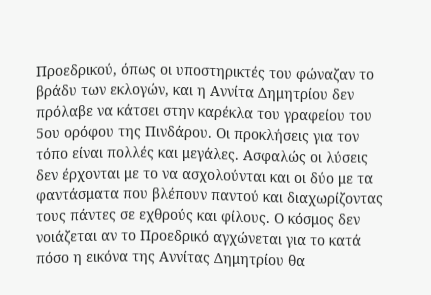Προεδρικού, όπως οι υποστηρικτές του φώναζαν το βράδυ των εκλογών, και η Αννίτα Δημητρίου δεν πρόλαβε να κάτσει στην καρέκλα του γραφείου του 5ου ορόφου της Πινδάρου. Οι προκλήσεις για τον τόπο είναι πολλές και μεγάλες. Ασφαλώς οι λύσεις δεν έρχονται με το να ασχολούνται και οι δύο με τα φαντάσματα που βλέπουν παντού και διαχωρίζοντας τους πάντες σε εχθρούς και φίλους. Ο κόσμος δεν νοιάζεται αν το Προεδρικό αγχώνεται για το κατά πόσο η εικόνα της Αννίτας Δημητρίου θα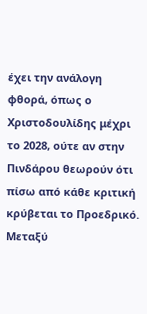έχει την ανάλογη φθορά, όπως ο Χριστοδουλίδης μέχρι το 2028, ούτε αν στην Πινδάρου θεωρούν ότι πίσω από κάθε κριτική κρύβεται το Προεδρικό.
Μεταξύ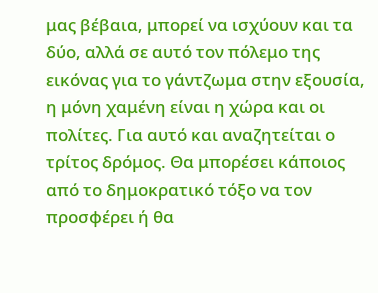μας βέβαια, μπορεί να ισχύουν και τα δύο, αλλά σε αυτό τον πόλεμο της εικόνας για το γάντζωμα στην εξουσία, η μόνη χαμένη είναι η χώρα και οι πολίτες. Για αυτό και αναζητείται ο τρίτος δρόμος. Θα μπορέσει κάποιος από το δημοκρατικό τόξο να τον προσφέρει ή θα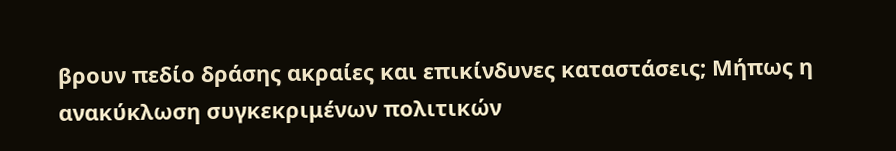βρουν πεδίο δράσης ακραίες και επικίνδυνες καταστάσεις; Μήπως η ανακύκλωση συγκεκριμένων πολιτικών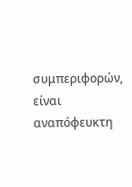συμπεριφορών, είναι αναπόφευκτη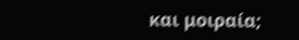και μοιραία;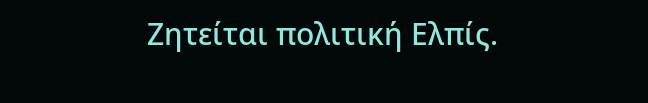Ζητείται πολιτική Ελπίς.